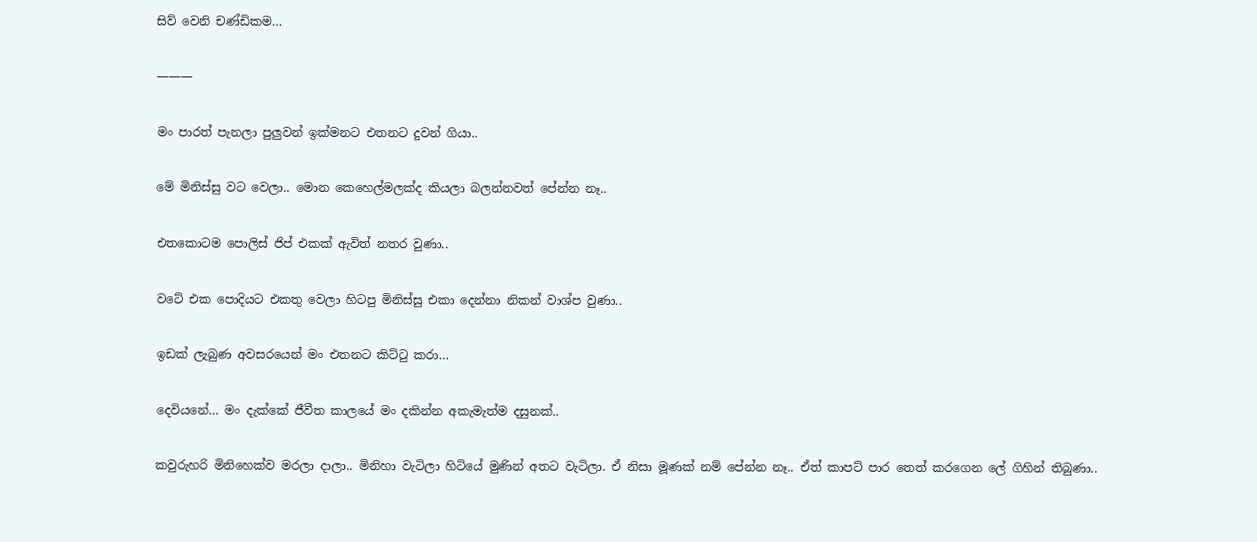සිව් වෙනි චණ්ඩිකම…

———

මං පාරත් පැනලා පුලුවන් ඉක්මනට එතනට දුවන් ගියා..

මේ මිනිස්සු වට වෙලා.. මොන කෙහෙල්මලක්ද කියලා බලන්නවත් පේන්න නෑ..

එතකොටම පොලිස් ජිප් එකක් ඇවිත් නතර වුණා..

වටේ එක පොදියට එකතු වෙලා හිටපු මිනිස්සු එකා දෙන්නා නිකන් වාශ්ප වුණා..

ඉඩක් ලැබුණ අවසරයෙන් මං එතනට කිට්ටු කරා…

දෙවියනේ… මං දැක්කේ ජීවීත කාලයේ මං දකින්න අකැමැත්ම දසුනක්..

කවුරුහරි මිනිහෙක්ව මරලා දාලා.. මිනිහා වැටිලා හිටියේ මුණින් අතට වැටිලා. ඒ නිසා මූණක් නම් පේන්න නෑ.. ඒත් කාපට් පාර තෙත් කරගෙන ලේ ගිහින් තිබුණා..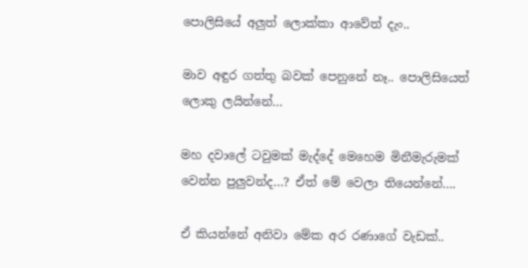පොලිසියේ අලුත් ලොක්කා ආවේත් දැං..

මාව අඳුර ගත්තු බවක් පෙනුනේ නෑ.. පොලිසියෙත් ලොකු ලයින්නේ…

මහ දවාලේ ටවුමක් මැද්දේ මෙහෙම මිනීමැරුමක් වෙන්න පුලුවන්ද…? ඒත් මේ වෙලා තියෙන්නේ….

ඒ කියන්නේ අනිවා මේක අර රණාගේ වැඩක්..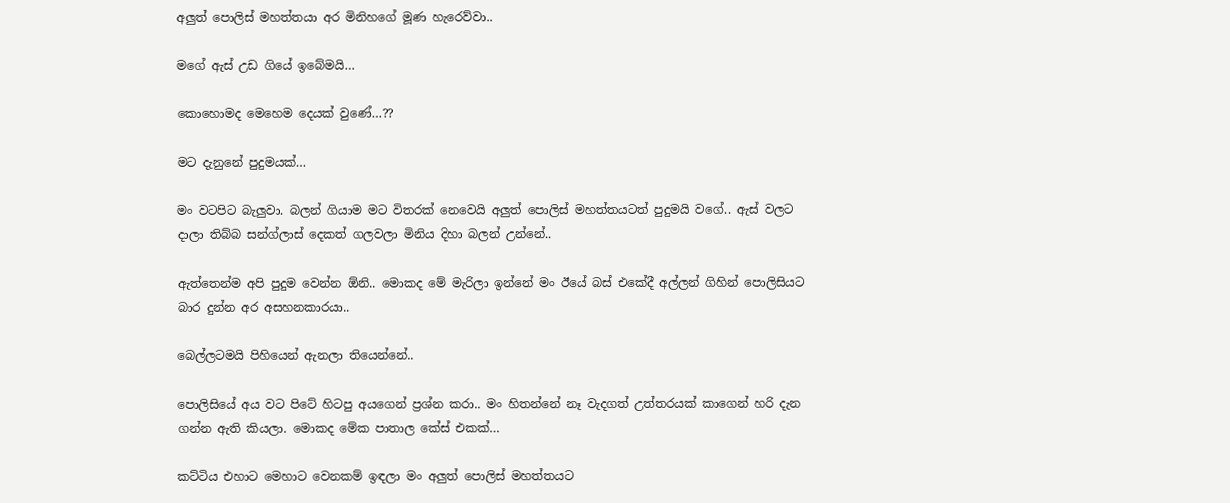අලුත් පොලිස් මහත්තයා අර මිනිහගේ මූණ හැරෙව්වා..

මගේ ඇස් උඩ ගියේ ඉබේමයි…

කොහොමද මෙහෙම දෙයක් වුණේ…??

මට දැනුනේ පුදුමයක්…

මං වටපිට බැලුවා. බලන් ගියාම මට විතරක් නෙවෙයි අලුත් පොලිස් මහත්තයටත් පුදුමයි වගේ.. ඇස් වලට දාලා තිබ්බ සන්ග්ලාස් දෙකත් ගලවලා මිනිය දිහා බලන් උන්නේ..

ඇත්තෙන්ම අපි පුදුම වෙන්න ඕනි.. මොකද මේ මැරිලා ඉන්නේ මං ඊයේ බස් එකේදී අල්ලන් ගිහින් පොලිසියට බාර දුන්න අර අසහනකාරයා..

බෙල්ලටමයි පිහියෙන් ඇනලා තියෙන්නේ..

පොලිසියේ අය වට පිටේ හිටපු අයගෙන් ප්‍රශ්න කරා.. මං හිතන්නේ නෑ වැදගත් උත්තරයක් කාගෙන් හරි දැන ගන්න ඇති කියලා. මොකද මේක පාතාල කේස් එකක්…

කට්ටිය එහාට මෙහාට වෙනකම් ඉඳලා මං අලුත් පොලිස් මහත්තයට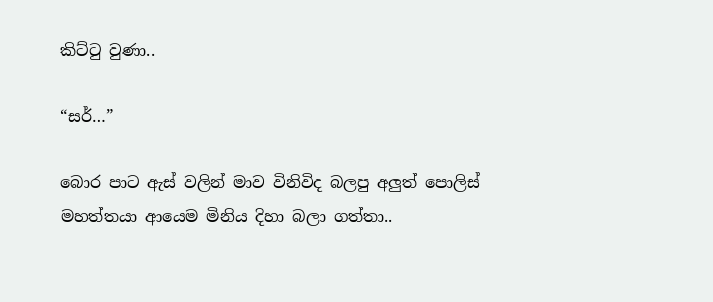කිට්ටු වුණා..

“සර්…”

බොර පාට ඇස් වලින් මාව විනිවිද බලපු අලුත් පොලිස් මහත්තයා ආයෙම මිනිය දිහා බලා ගත්තා..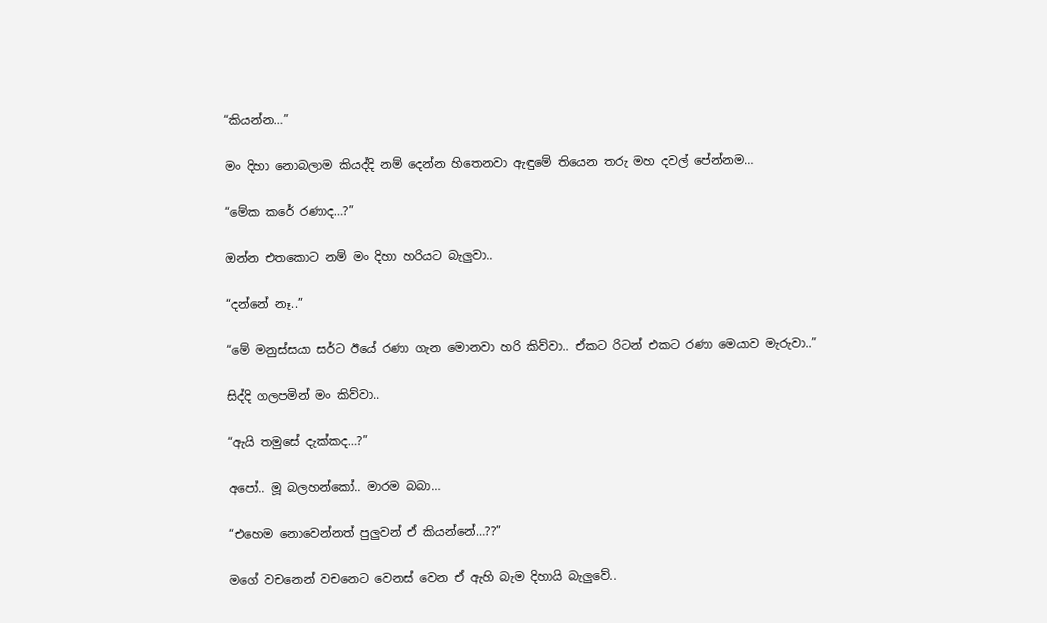“කියන්න…”

මං දිහා නොබලාම කියද්දි නම් දෙන්න හිතෙනවා ඇඳුමේ තියෙන තරු මහ දවල් පේන්නම…

“මේක කරේ රණාද…?”

ඔන්න එතකොට නම් මං දිහා හරියට බැලුවා..

“දන්නේ නෑ..”

“මේ මනුස්සයා සර්ට ඊයේ රණා ගැන මොනවා හරි කිව්වා.. ඒකට රිටන් එකට රණා මෙයාව මැරුවා..”

සිද්දි ගලපමින් මං කිව්වා..

“ඇයි තමුසේ දැක්කද…?”

අපෝ.. මූ බලහන්කෝ.. මාරම බබා…

“එහෙම නොවෙන්නත් පුලුවන් ඒ කියන්නේ…??”

මගේ වචනෙන් වචනෙට වෙනස් වෙන ඒ ඇහි බැම දිහායි බැලුවේ..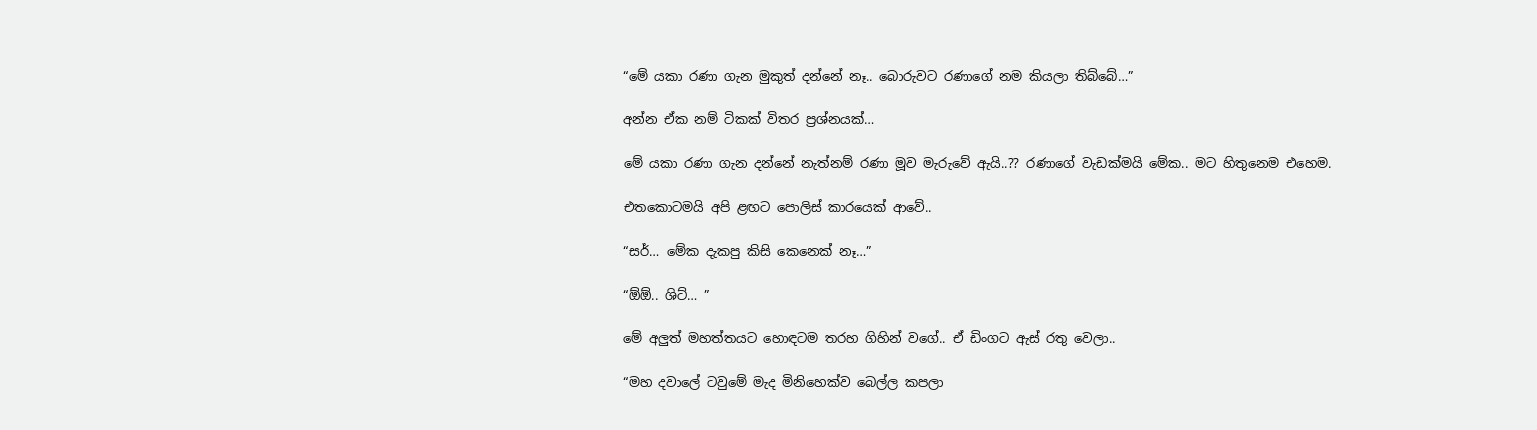“මේ යකා රණා ගැන මුකුත් දන්නේ නෑ.. බොරුවට රණාගේ නම කියලා තිබ්බේ…”

අන්න ඒක නම් ටිකක් විතර ප්‍රශ්නයක්…

මේ යකා රණා ගැන දන්නේ නැත්නම් රණා මූව මැරුවේ ඇයි..?? රණාගේ වැඩක්මයි මේක.. මට හිතුනෙම එහෙම.

එතකොටමයි අපි ළඟට පොලිස් කාරයෙක් ආවේ..

“සර්… මේක දැකපු කිසි කෙනෙක් නෑ…”

“ඕඕ.. ශිට්… ”

මේ අලුත් මහත්තයට හොඳටම තරහ ගිහින් වගේ.. ඒ ඩිංගට ඇස් රතු වෙලා..

“මහ දවාලේ ටවුමේ මැද මිනිහෙක්ව බෙල්ල කපලා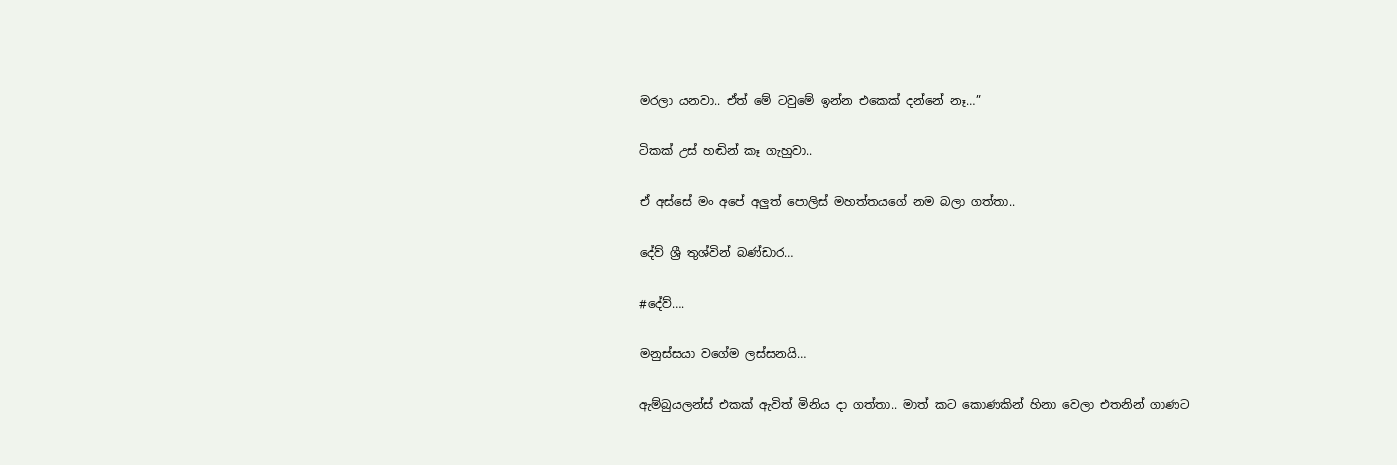මරලා යනවා.. ඒත් මේ ටවුමේ ඉන්න එකෙක් දන්නේ නෑ…”

ටිකක් උස් හඬින් කෑ ගැහුවා..

ඒ අස්සේ මං අපේ අලුත් පොලිස් මහත්තයගේ නම බලා ගත්තා..

දේව් ශ්‍රී තුශ්වින් බණ්ඩාර…

#දේව්….

මනුස්සයා වගේම ලස්සනයි…

ඇම්බුයලන්ස් එකක් ඇවිත් මිනිය දා ගත්තා.. මාත් කට කොණකින් හිනා වෙලා එතනින් ගාණට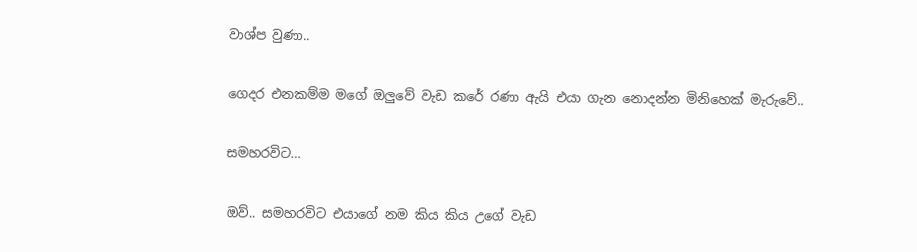වාශ්ප වුණා..

ගෙදර එනකම්ම මගේ ඔලුවේ වැඩ කරේ රණා ඇයි එයා ගැන නොදන්න මිනිහෙක් මැරුවේ..

සමහරවිට…

ඔව්.. සමහරවිට එයාගේ නම කිය කිය උගේ වැඩ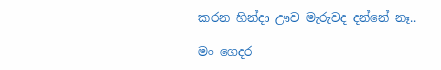කරන හින්දා ඌව මැරුවද දන්නේ නෑ..

මං ගෙදර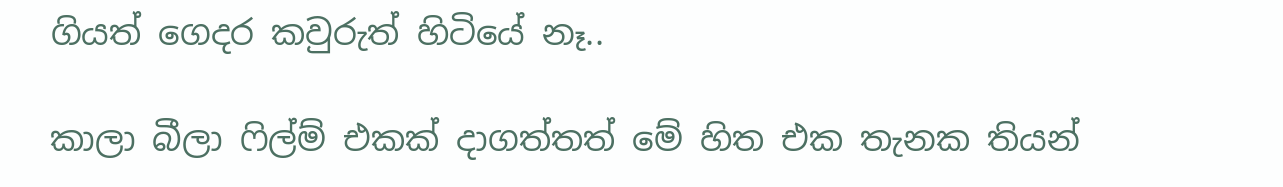ගියත් ගෙදර කවුරුත් හිටියේ නෑ..

කාලා බීලා ෆිල්ම් එකක් දාගත්තත් මේ හිත එක තැනක තියන්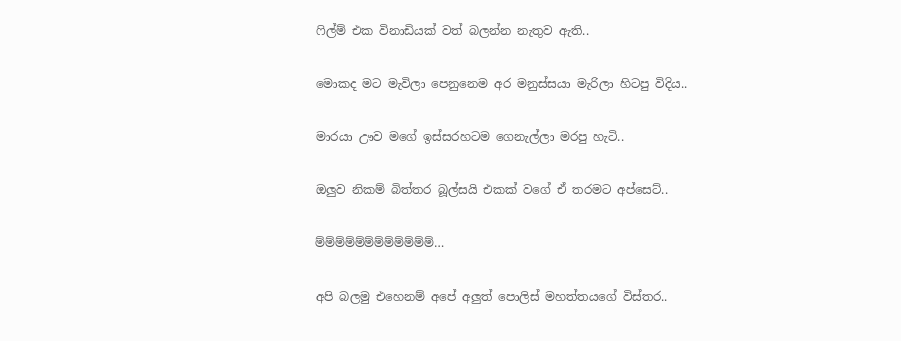ෆිල්ම් එක විනාඩියක් වත් බලන්න නැතුව ඇති..

මොකද මට මැවිලා පෙනුනෙම අර මනුස්සයා මැරිලා හිටපු විදිය..

මාරයා ඌව මගේ ඉස්සරහටම ගෙනැල්ලා මරපු හැටි..

ඔලුව නිකම් බිත්තර බූල්සයි එකක් වගේ ඒ තරමට අප්සෙට්..

ම්ම්ම්ම්ම්ම්ම්ම්ම්ම්ම්ම්…

අපි බලමු එහෙනම් අපේ අලුත් පොලිස් මහත්තයගේ විස්තර..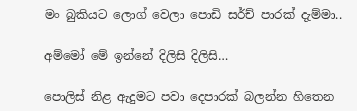මං බුකියට ලොග් වෙලා පොඩි සර්ච් පාරක් දැම්මා..

අම්මෝ මේ ඉන්නේ දිලිසි දිලිසි…

පොලිස් නිළ ඇදුමට පවා දෙපාරක් බලන්න හිතෙන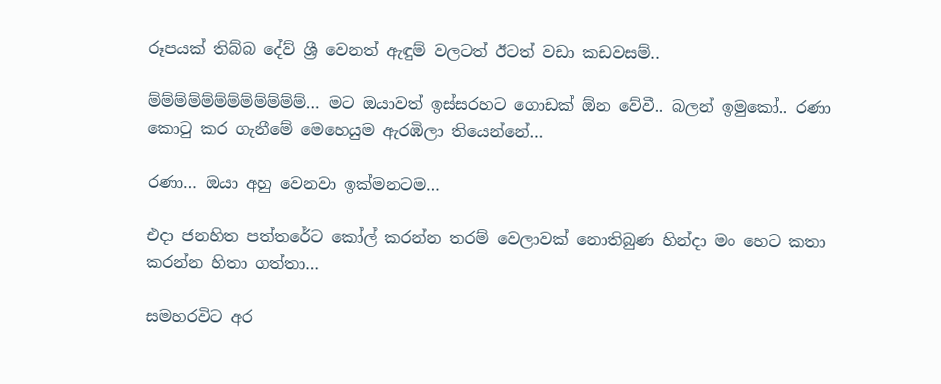රූපයක් තිබ්බ දේව් ශ්‍රී වෙනත් ඇඳුම් වලටත් ඊටත් වඩා කඩවසම්..

ම්ම්ම්ම්ම්ම්ම්ම්ම්ම්ම්ම්… මට ඔයාවත් ඉස්සරහට ගොඩක් ඕන වේවී.. බලන් ඉමුකෝ.. රණා කොටු කර ගැනීමේ මෙහෙයුම ඇරඹිලා තියෙන්නේ…

රණා… ඔයා අහු වෙනවා ඉක්මනටම…

එදා ජනහිත පත්තරේට කෝල් කරන්න තරම් වෙලාවක් නොතිබුණ හින්දා මං හෙට කතා කරන්න හිතා ගත්තා…

සමහරවිට අර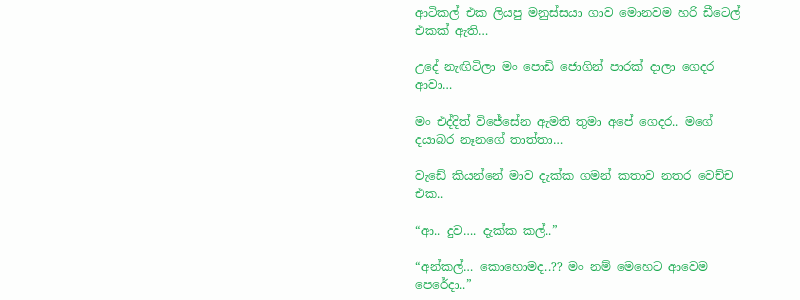ආටිකල් එක ලියපු මනුස්සයා ගාව මොනවම හරි ඩීටෙල් එකක් ඇති…

උදේ නැඟිටිලා මං පොඩි ජොගින් පාරක් දාලා ගෙදර ආවා…

මං එද්දිත් විජේසේන ඇමති තුමා අපේ ගෙදර.. මගේ දයාබර නෑනගේ තාත්තා…

වැඩේ කියන්නේ මාව දැක්ක ගමන් කතාව නතර වෙච්ච එක..

“ආ.. දුව…. දැක්ක කල්..”

“අන්කල්… කොහොමද..?? මං නම් මෙහෙට ආවෙම පෙරේදා..”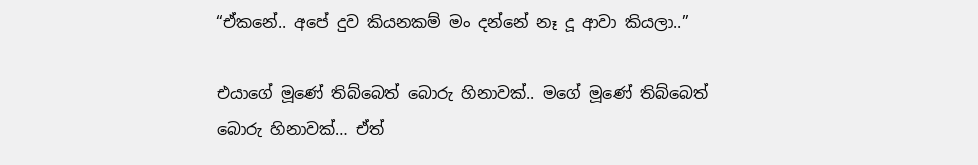“ඒකනේ.. අපේ දුව කියනකම් මං දන්නේ නෑ දූ ආවා කියලා..”

එයාගේ මූණේ තිබ්බෙත් බොරු හිනාවක්.. මගේ මූණේ තිබ්බෙත් බොරු හිනාවක්… ඒත්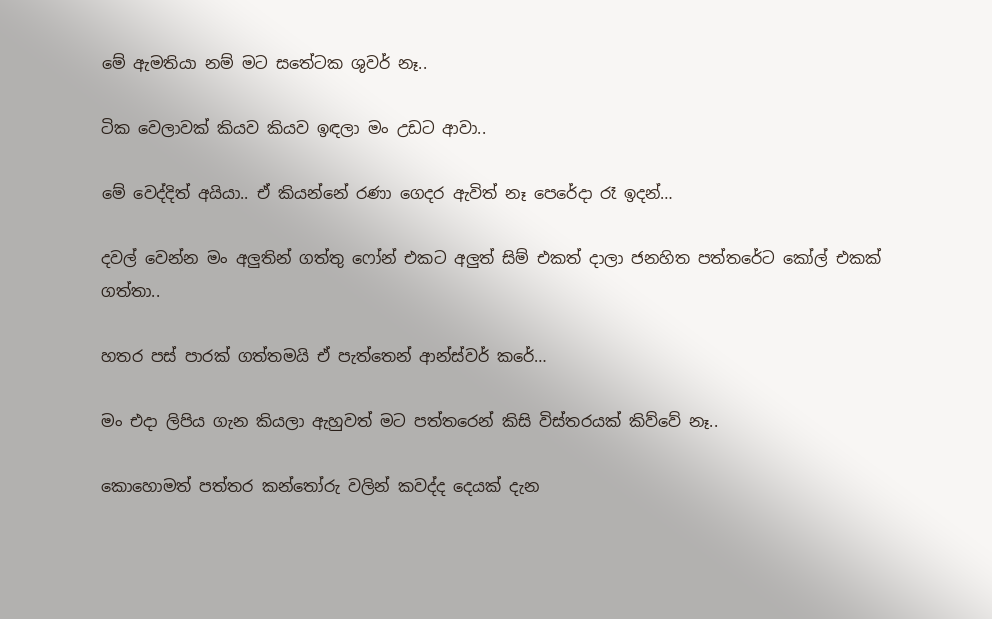මේ ඇමතියා නම් මට සතේටක ශුවර් නෑ..

ටික වෙලාවක් කියව කියව ඉඳලා මං උඩට ආවා..

මේ වෙද්දිත් අයියා.. ඒ කියන්නේ රණා ගෙදර ඇවිත් නෑ පෙරේදා රෑ ඉදන්…

දවල් වෙන්න මං අලුතින් ගත්තු ෆෝන් එකට අලුත් සිම් එකත් දාලා ජනහිත පත්තරේට කෝල් එකක් ගත්තා..

හතර පස් පාරක් ගත්තමයි ඒ පැත්තෙන් ආන්ස්වර් කරේ…

මං එදා ලිපිය ගැන කියලා ඇහුවත් මට පත්තරෙන් කිසි විස්තරයක් කිව්වේ නෑ..

කොහොමත් පත්තර කන්තෝරු වලින් කවද්ද දෙයක් දැන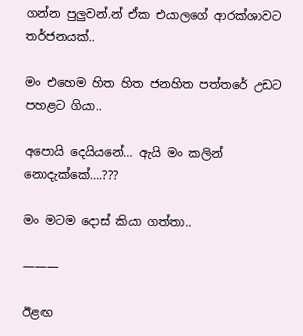ගන්න පුලුවන්.න් ඒක එයාලගේ ආරක්ශාවට තර්ජනයක්..

මං එහෙම හිත හිත ජනහිත පත්තරේ උඩට පහළට ගියා..

අපොයි දෙයියනේ… ඇයි මං කලින් නොදැක්කේ….???

මං මටම දොස් කියා ගත්තා..

———

ඊළඟ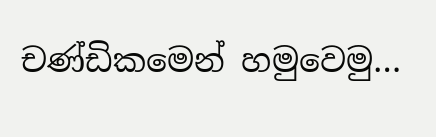චණ්ඩිකමෙන් හමුවෙමු…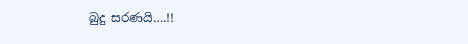බුදු සරණයි….!!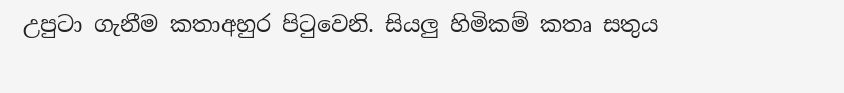උපුටා ගැනීම කතාඅහුර පිටුවෙනි. සියලු හිමිකම් කතෘ සතුය